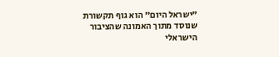"ישראל היום" הוא גוף תקשורת שנוסד מתוך האמונה שהציבור הישראלי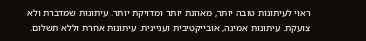ראוי לעיתונות טובה יותר, מאוזנת יותר ומדויקת יותר. עיתונות שמדברת ולא צועקת. עיתונות אמינה, אובייקטיבית ועניינית. עיתונות אחרת וללא תשלום.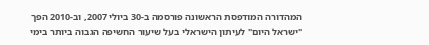המהדורה המודפסת הראשונה פורסמה ב-30 ביולי 2007, וב-2010 הפך "ישראל היום" לעיתון הישראלי בעל שיעור החשיפה הגבוה ביותר בימי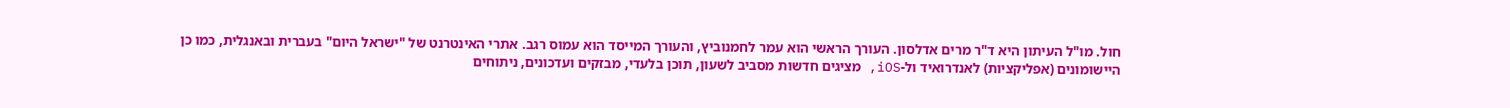חול. מו"ל העיתון היא ד"ר מרים אדלסון. העורך הראשי הוא עמר לחמנוביץ, והעורך המייסד הוא עמוס רגב. אתרי האינטרנט של "ישראל היום" בעברית ובאנגלית, כמו כן היישומונים (אפליקציות) לאנדרואיד ול-iOS, מציגים חדשות מסביב לשעון, תוכן בלעדי, מבזקים ועדכונים, ניתוחים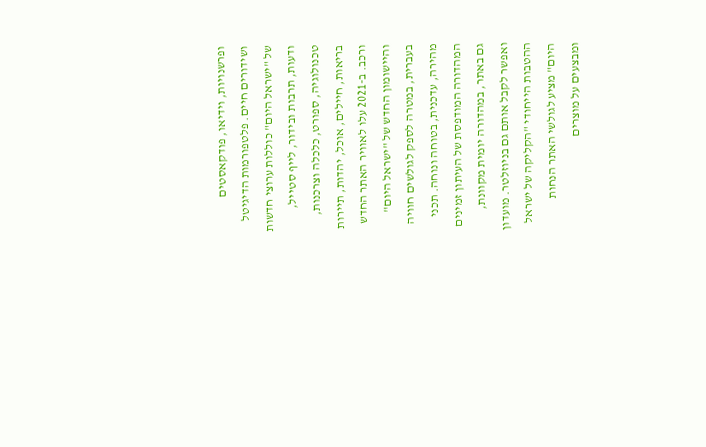ופרשנויות, וידיאו, פודקאסטים ושידורים חיים. פלטפורמות הדיגיטל של "ישראל היום" כוללות ערוצי חדשות ודעות, תרבות ובידור, לייף סטייל, טכנולוגיה, ספורט, כלכלה וצרכנות, בריאות, חיילים, אוכל, יהדות, תיירות ורכב. ב-2021 עלו לאוויר האתר החדש והיישומון החדש של "ישראל היום" בעברית, במטרה לספק לגולשים חוויה מהירה, עדכנית, בטוחה ונוחה. תכני המהדורה המודפסת של העיתון זמינים גם באתר, במהדורה יומית מקוונת, ואפשר לקבל אותם גם בניוזלטר. מועדון ההטבות הייחודי "הקליקה של ישראל היום" מציע לגולשי האתר הנחות ומבצעים על מוצרים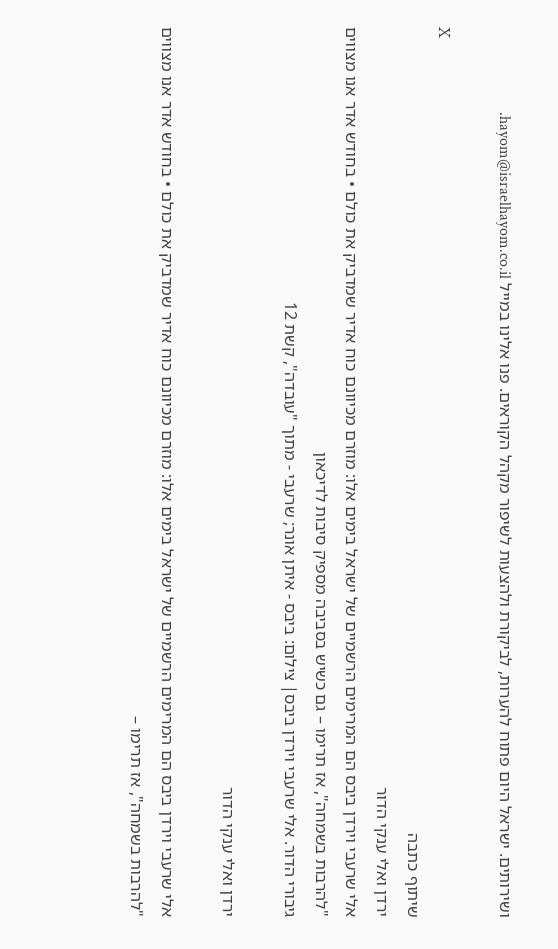ושירותים. ישראל היום פתוח להערות, לביקורת ולהצעות לשיפור מקהל הקוראים. פנו אלינו במייל hayom@israelhayom.co.il.

X
שיתוף כתבה
ירדן ואלי ענקי הדור
אלי שרעבי וירדן ביבס הם המרימים הרשמיים של ישראל בימים אלו: מוזרם מכיוונם כוח אדיר שמדביק את כולם • בחודש אדר אנו מצווים "להרבות בשמחה", אז תרימו – גם כשיש בסביבה מספיק סיבות לדיכאון
גיבורי הדור. אלי שרעבי וירדן ביבס| צילום: ביבס - איתן אונר; שרעבי - מתוך "עובדה", קשת 12

ירדן ואלי ענקי הדור

אלי שרעבי וירדן ביבס הם המרימים הרשמיים של ישראל בימים אלו: מוזרם מכיוונם כוח אדיר שמדביק את כולם • בחודש אדר אנו מצווים "להרבות בשמחה", אז תרימו –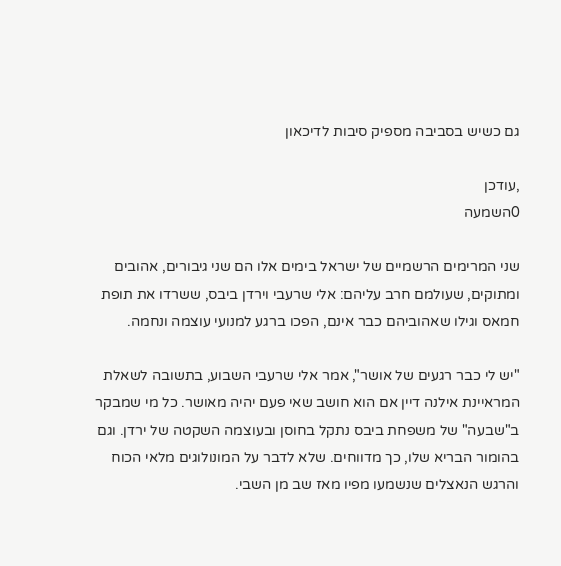גם כשיש בסביבה מספיק סיבות לדיכאון

,עודכן
0השמעה

שני המרימים הרשמיים של ישראל בימים אלו הם שני גיבורים, אהובים ומתוקים, שעולמם חרב עליהם: אלי שרעבי וירדן ביבס, ששרדו את תופת חמאס וגילו שאהוביהם כבר אינם, הפכו ברגע למנועי עוצמה ונחמה.

"יש לי כבר רגעים של אושר", אמר אלי שרעבי השבוע, בתשובה לשאלת המראיינת אילנה דיין אם הוא חושב שאי פעם יהיה מאושר. כל מי שמבקר ב"שבעה" של משפחת ביבס נתקל בחוסן ובעוצמה השקטה של ירדן. וגם בהומור הבריא שלו, כך מדווחים. שלא לדבר על המונולוגים מלאי הכוח והרגש הנאצלים שנשמעו מפיו מאז שב מן השבי.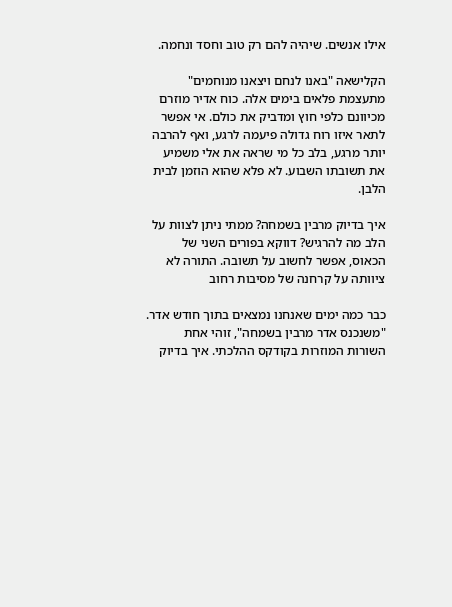אילו אנשים. שיהיה להם רק טוב וחסד ונחמה.

הקלישאה "באנו לנחם ויצאנו מנוחמים" מתעצמת פלאים בימים אלה. כוח אדיר מוזרם מכיוונם כלפי חוץ ומדביק את כולם. אי אפשר לתאר איזו רוח גדולה פיעמה לרגע, ואף להרבה יותר מרגע, בלב כל מי שראה את אלי משמיע את תשובתו השבוע. לא פלא שהוא הוזמן לבית הלבן.

איך בדיוק מרבין בשמחה? ממתי ניתן לצוות על הלב מה להרגיש? דווקא בפורים השני של הכאוס, אפשר לחשוב על תשובה. התורה לא ציוותה על קרחנה של מסיבות רחוב

כבר כמה ימים שאנחנו נמצאים בתוך חודש אדר. "משנכנס אדר מרבין בשמחה", זוהי אחת השורות המוזרות בקודקס ההלכתי. איך בדיוק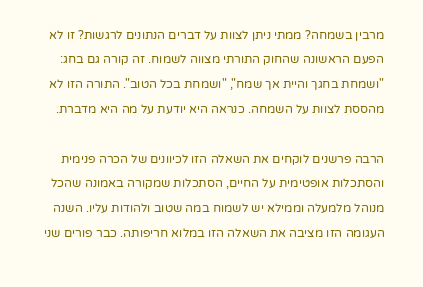מרבין בשמחה? ממתי ניתן לצוות על דברים הנתונים לרגשות? זו לא הפעם הראשונה שהחוק התורתי מצווה לשמוח. זה קורה גם בחג: "ושמחת בחגך והיית אך שמח", "ושמחת בכל הטוב". התורה הזו לא מהססת לצוות על השמחה. כנראה היא יודעת על מה היא מדברת.

הרבה פרשנים לוקחים את השאלה הזו לכיוונים של הכרה פנימית והסתכלות אופטימית על החיים, הסתכלות שמקורה באמונה שהכל מנוהל מלמעלה וממילא יש לשמוח במה שטוב ולהודות עליו. השנה העגומה הזו מציבה את השאלה הזו במלוא חריפותה. כבר פורים שני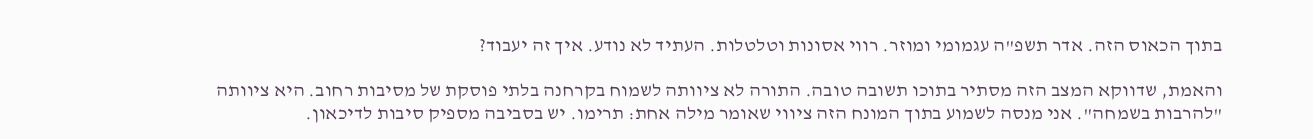בתוך הכאוס הזה. אדר תשפ"ה עגמומי ומוזר. רווי אסונות וטלטלות. העתיד לא נודע. איך זה יעבוד?

והאמת, שדווקא המצב הזה מסתיר בתוכו תשובה טובה. התורה לא ציוותה לשמוח בקרחנה בלתי פוסקת של מסיבות רחוב. היא ציוותה "להרבות בשמחה". אני מנסה לשמוע בתוך המונח הזה ציווי שאומר מילה אחת: תרימו. יש בסביבה מספיק סיבות לדיכאון.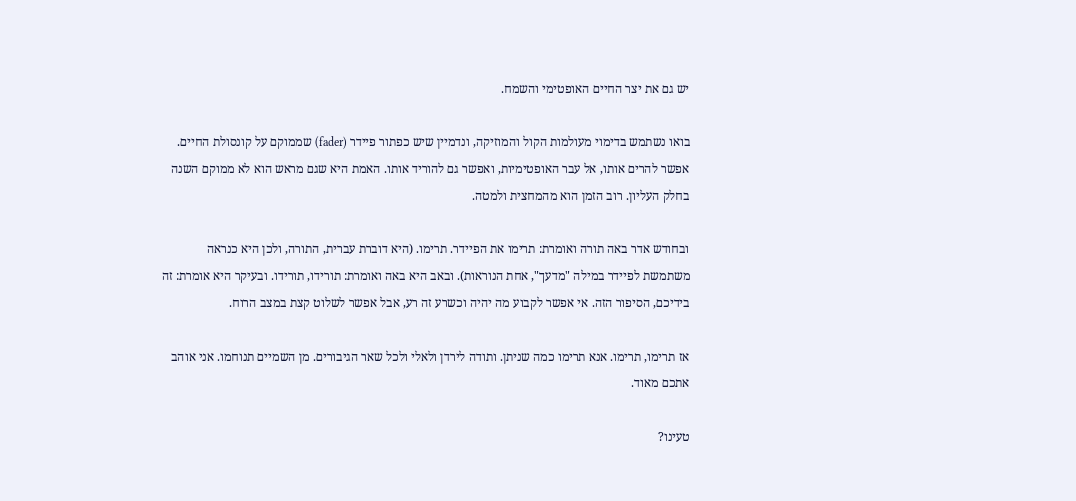יש גם את יצר החיים האופטימי והשמח.

בואו נשתמש בדימוי מעולמות הקול והמוזיקה, ונדמיין שיש כפתור פיידר (fader) שממוקם על קונסולת החיים. אפשר להרים אותו, אל עבר האופטימיות, ואפשר גם להוריד אותו. האמת היא שגם מראש הוא לא ממוקם השנה בחלק העליון. רוב הזמן הוא מהמחצית ולמטה.

ובחודש אדר באה תורה ואומרת: תרימו את הפיידר. תרימו. (היא דוברת עברית, התורה, ולכן היא כנראה משתמשת לפיידר במילה "מדעך", אחת הנוראות). ובאב היא באה ואומרת: תורידו, תורידו. ובעיקר היא אומרת: זה בידיכם, הסיפור הזה. אי אפשר לקבוע מה יהיה וכשרע זה רע, אבל אפשר לשלוט קצת במצב הרוח.

אז תרימו, תרימו. אנא תרימו כמה שניתן. ותודה לירדן ולאלי ולכל שאר הגיבורים. מן השמיים תנוחמו. אני אוהב אתכם מאוד.

טעינו?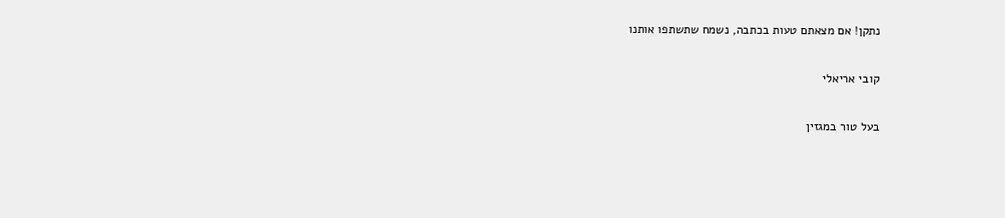נתקן! אם מצאתם טעות בכתבה, נשמח שתשתפו אותנו

קובי אריאלי

בעל טור במגזין